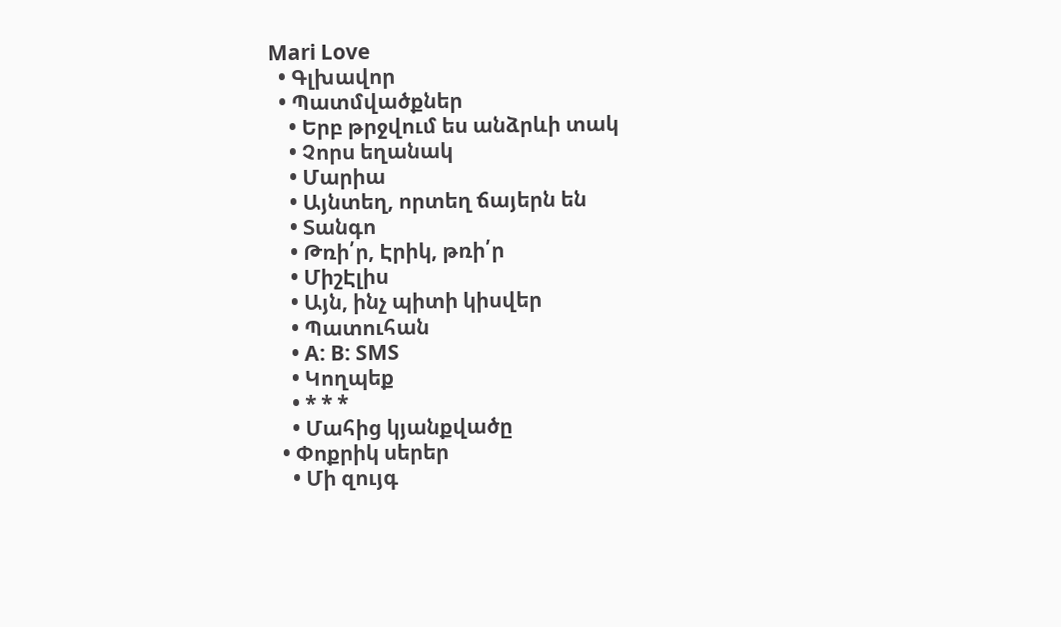Mari Love
  • Գլխավոր
  • Պատմվածքներ
    • Երբ թրջվում ես անձրևի տակ
    • Չորս եղանակ
    • Մարիա
    • Այնտեղ, որտեղ ճայերն են
    • Տանգո
    • Թռի՛ր, Էրիկ, թռի՛ր
    • ՄիշԷլիս
    • Այն, ինչ պիտի կիսվեր
    • Պատուհան
    • A: B: SMS
    • Կողպեք
    • * * *
    • Մահից կյանքվածը
  • Փոքրիկ սերեր
    • Մի զույգ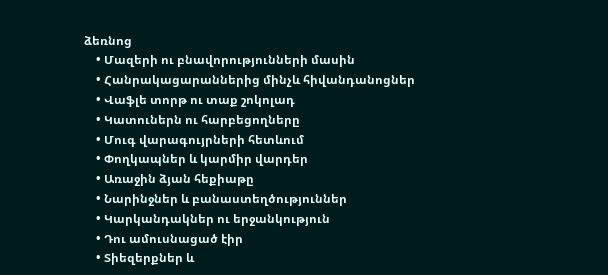ձեռնոց
    • Մազերի ու բնավորությունների մասին
    • Հանրակացարաններից մինչև հիվանդանոցներ
    • Վաֆլե տորթ ու տաք շոկոլադ
    • Կատուներն ու հարբեցողները
    • Մուգ վարագույրների հետևում
    • Փողկապներ և կարմիր վարդեր
    • Առաջին ձյան հեքիաթը
    • Նարինջներ և բանաստեղծություններ
    • Կարկանդակներ ու երջանկություն
    • Դու ամուսնացած էիր
    • Տիեզերքներ և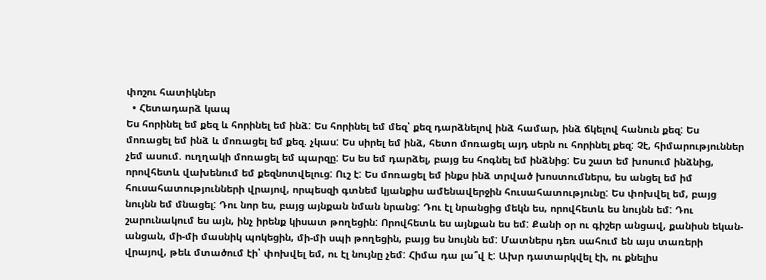փոշու հատիկներ
  • Հետադարձ կապ
Ես հորինել եմ քեզ և հորինել եմ ինձ: Ես հորինել եմ մեզ՝ քեզ դարձնելով ինձ համար, ինձ ճկելով հանուն քեզ: Ես մոռացել եմ ինձ և մոռացել եմ քեզ. չկաս: Ես սիրել եմ ինձ, հետո մոռացել այդ սերն ու հորինել քեզ: Չէ, հիմարություններ չեմ ասում. ուղղակի մոռացել եմ պարզը: Ես ես եմ դարձել, բայց ես հոգնել եմ ինձնից: Ես շատ եմ խոսում ինձնից, որովհետև վախենում եմ քեզնոտվելուց: Ուշ է: Ես մոռացել եմ ինքս ինձ տրված խոստումներս, ես անցել եմ իմ հուսահատությունների վրայով, որպեսզի գտնեմ կյանքիս ամենավերջին հուսահատությունը: Ես փոխվել եմ, բայց նույնն եմ մնացել: Դու նոր ես, բայց այնքան նման նրանց: Դու էլ նրանցից մեկն ես, որովհետև ես նույնն եմ: Դու շարունակում ես այն, ինչ իրենք կիսատ թողեցին: Որովհետև ես այնքան ես եմ: Քանի օր ու գիշեր անցավ, քանիսն եկան-անցան, մի-մի մասնիկ պոկեցին, մի-մի սպի թողեցին, բայց ես նույնն եմ: Մատներս դեռ սահում են այս տառերի վրայով, թեև մտածում էի՝ փոխվել եմ, ու էլ նույնը չեմ: Հիմա դա լա՞վ է: Ախր դատարկվել էի, ու քնելիս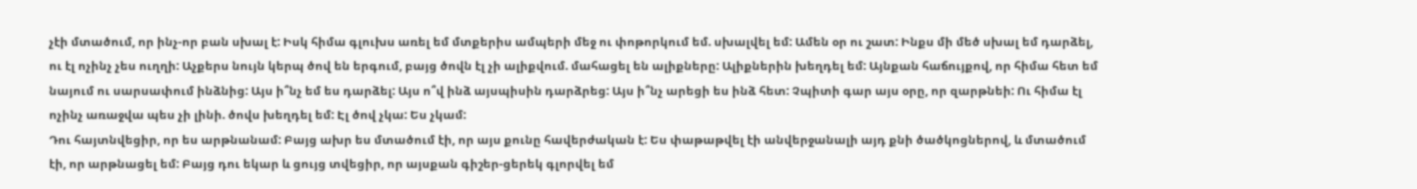չէի մտածում, որ ինչ-որ բան սխալ է: Իսկ հիմա գլուխս առել եմ մտքերիս ամպերի մեջ ու փոթորկում եմ. սխալվել եմ: Ամեն օր ու շատ: Ինքս մի մեծ սխալ եմ դարձել, ու էլ ոչինչ չես ուղղի: Աչքերս նույն կերպ ծով են երգում, բայց ծովն էլ չի ալիքվում. մահացել են ալիքները: Ալիքներին խեղդել եմ: Այնքան հաճույքով, որ հիմա հետ եմ նայում ու սարսափում ինձնից: Այս ի՞նչ եմ ես դարձել: Այս ո՞վ ինձ այսպիսին դարձրեց: Այս ի՞նչ արեցի ես ինձ հետ: Չպիտի գար այս օրը, որ զարթնեի: Ու հիմա էլ ոչինչ առաջվա պես չի լինի. ծովս խեղդել եմ: Էլ ծով չկա: Ես չկամ:
Դու հայտնվեցիր, որ ես արթնանամ: Բայց ախր ես մտածում էի, որ այս քունը հավերժական է: Ես փաթաթվել էի անվերջանալի այդ քնի ծածկոցներով, և մտածում էի, որ արթնացել եմ: Բայց դու եկար և ցույց տվեցիր, որ այսքան գիշեր-ցերեկ գլորվել եմ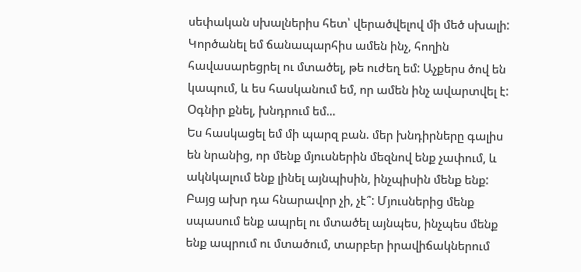սեփական սխալներիս հետ՝ վերածվելով մի մեծ սխալի: Կործանել եմ ճանապարհիս ամեն ինչ, հողին հավասարեցրել ու մտածել, թե ուժեղ եմ: Աչքերս ծով են կապում, և ես հասկանում եմ, որ ամեն ինչ ավարտվել է:
Օգնիր քնել, խնդրում եմ...
Ես հասկացել եմ մի պարզ բան. մեր խնդիրները գալիս են նրանից, որ մենք մյուսներին մեզնով ենք չափում, և ակնկալում ենք լինել այնպիսին, ինչպիսին մենք ենք: Բայց ախր դա հնարավոր չի, չէ՞: Մյուսներից մենք սպասում ենք ապրել ու մտածել այնպես, ինչպես մենք ենք ապրում ու մտածում, տարբեր իրավիճակներում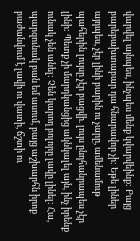վարվել այնպես, ինչպես մենք կվարվեինք: Բայց բարեբախտաբար դա հնարավոր չի: Եթե լիներ այդպես, չէր լինի բարին ու չարը, ամենամութ պահերին լույսը չէր բացվի. լույս ընդհանրապես չէր լինի: Պետք չի մարդկանցից ակնկալել այն, ինչ իրենք ունակ չեն անել: Չեն կարող բոլորը լավը լինել: Հա, պարզունակ բան եմ ասում, բայց աշխարհն իրոք բաժանվում է լավի ու վատի, ճշտի ու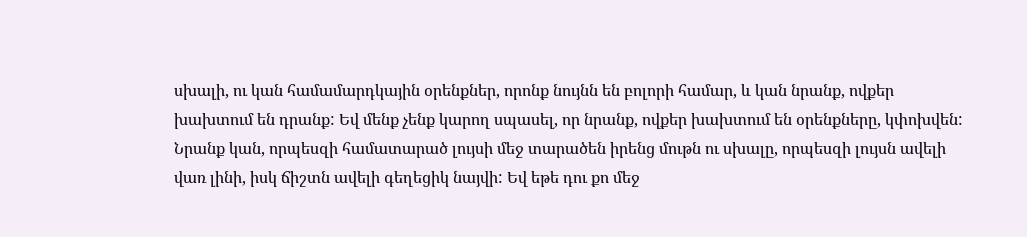սխալի, ու կան համամարդկային օրենքներ, որոնք նույնն են բոլորի համար, և կան նրանք, ովքեր խախտում են դրանք: Եվ մենք չենք կարող սպասել, որ նրանք, ովքեր խախտում են օրենքները, կփոխվեն: Նրանք կան, որպեսզի համատարած լույսի մեջ տարածեն իրենց մութն ու սխալը, որպեսզի լույսն ավելի վառ լինի, իսկ ճիշտն ավելի գեղեցիկ նայվի: Եվ եթե դու քո մեջ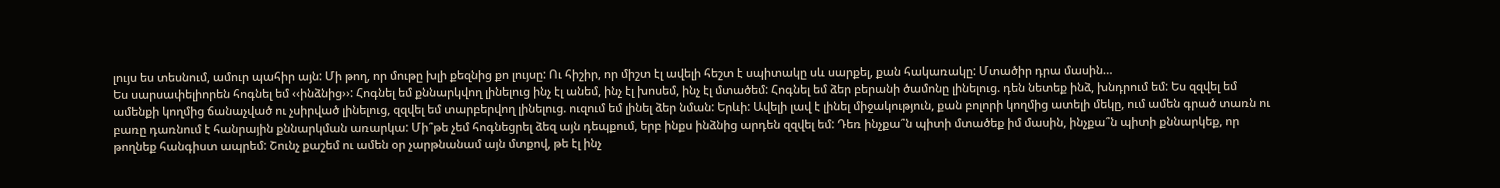լույս ես տեսնում, ամուր պահիր այն: Մի թող, որ մութը խլի քեզնից քո լույսը: Ու հիշիր, որ միշտ էլ ավելի հեշտ է սպիտակը սև սարքել, քան հակառակը: Մտածիր դրա մասին…
Ես սարսափելիորեն հոգնել եմ ‹‹ինձնից››: Հոգնել եմ քննարկվող լինելուց ինչ էլ անեմ, ինչ էլ խոսեմ, ինչ էլ մտածեմ: Հոգնել եմ ձեր բերանի ծամոնը լինելուց. դեն նետեք ինձ, խնդրում եմ: Ես զզվել եմ ամենքի կողմից ճանաչված ու չսիրված լինելուց, զզվել եմ տարբերվող լինելուց. ուզում եմ լինել ձեր նման: Երևի: Ավելի լավ է լինել միջակություն, քան բոլորի կողմից ատելի մեկը, ում ամեն գրած տառն ու բառը դառնում է հանրային քննարկման առարկա: Մի՞թե չեմ հոգնեցրել ձեզ այն դեպքում, երբ ինքս ինձնից արդեն զզվել եմ: Դեռ ինչքա՞ն պիտի մտածեք իմ մասին, ինչքա՞ն պիտի քննարկեք, որ թողնեք հանգիստ ապրեմ: Շունչ քաշեմ ու ամեն օր չարթնանամ այն մտքով, թե էլ ինչ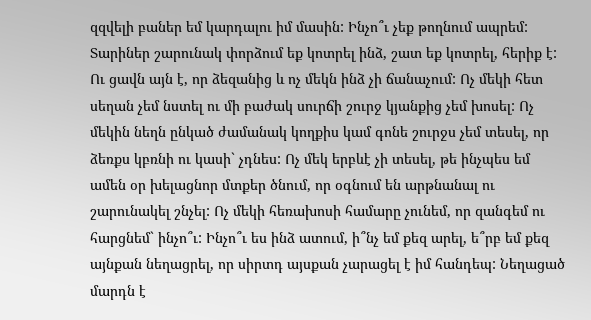զզվելի բաներ եմ կարդալու իմ մասին: Ինչո՞ւ չեք թողնում ապրեմ: Տարիներ շարունակ փորձում եք կոտրել ինձ, շատ եք կոտրել, հերիք է: Ու ցավն այն է, որ ձեզանից և ոչ մեկն ինձ չի ճանաչում: Ոչ մեկի հետ սեղան չեմ նստել ու մի բաժակ սուրճի շուրջ կյանքից չեմ խոսել: Ոչ մեկին նեղն ընկած ժամանակ կողքիս կամ գոնե շուրջս չեմ տեսել, որ ձեռքս կբռնի ու կասի` չդնես: Ոչ մեկ երբևէ չի տեսել, թե ինչպես եմ ամեն օր խելացնոր մտքեր ծնում, որ օգնում են արթնանալ ու շարունակել շնչել: Ոչ մեկի հեռախոսի համարը չունեմ, որ զանգեմ ու հարցնեմ` ինչո՞ւ: Ինչո՞ւ ես ինձ ատում, ի՞նչ եմ քեզ արել, ե՞րբ եմ քեզ այնքան նեղացրել, որ սիրտդ այսքան չարացել է իմ հանդեպ: Նեղացած մարդն է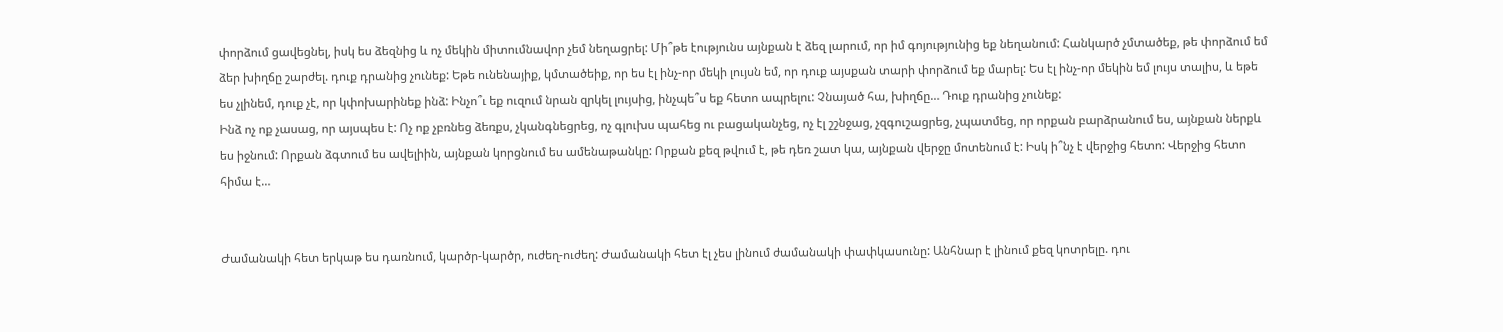փորձում ցավեցնել, իսկ ես ձեզնից և ոչ մեկին միտումնավոր չեմ նեղացրել: Մի՞թե էությունս այնքան է ձեզ լարում, որ իմ գոյությունից եք նեղանում: Հանկարծ չմտածեք, թե փորձում եմ ձեր խիղճը շարժել. դուք դրանից չունեք: Եթե ունենայիք, կմտածեիք, որ ես էլ ինչ-որ մեկի լույսն եմ, որ դուք այսքան տարի փորձում եք մարել: Ես էլ ինչ-որ մեկին եմ լույս տալիս, և եթե ես չլինեմ, դուք չէ, որ կփոխարինեք ինձ: Ինչո՞ւ եք ուզում նրան զրկել լույսից, ինչպե՞ս եք հետո ապրելու: Չնայած հա, խիղճը… Դուք դրանից չունեք:
Ինձ ոչ ոք չասաց, որ այսպես է: Ոչ ոք չբռնեց ձեռքս, չկանգնեցրեց, ոչ գլուխս պահեց ու բացականչեց, ոչ էլ շշնջաց, չզգուշացրեց, չպատմեց, որ որքան բարձրանում ես, այնքան ներքև ես իջնում: Որքան ձգտում ես ավելիին, այնքան կորցնում ես ամենաթանկը: Որքան քեզ թվում է, թե դեռ շատ կա, այնքան վերջը մոտենում է: Իսկ ի՞նչ է վերջից հետո: Վերջից հետո հիմա է…


Ժամանակի հետ երկաթ ես դառնում, կարծր-կարծր, ուժեղ-ուժեղ: Ժամանակի հետ էլ չես լինում ժամանակի փափկասունը: Անհնար է լինում քեզ կոտրելը. դու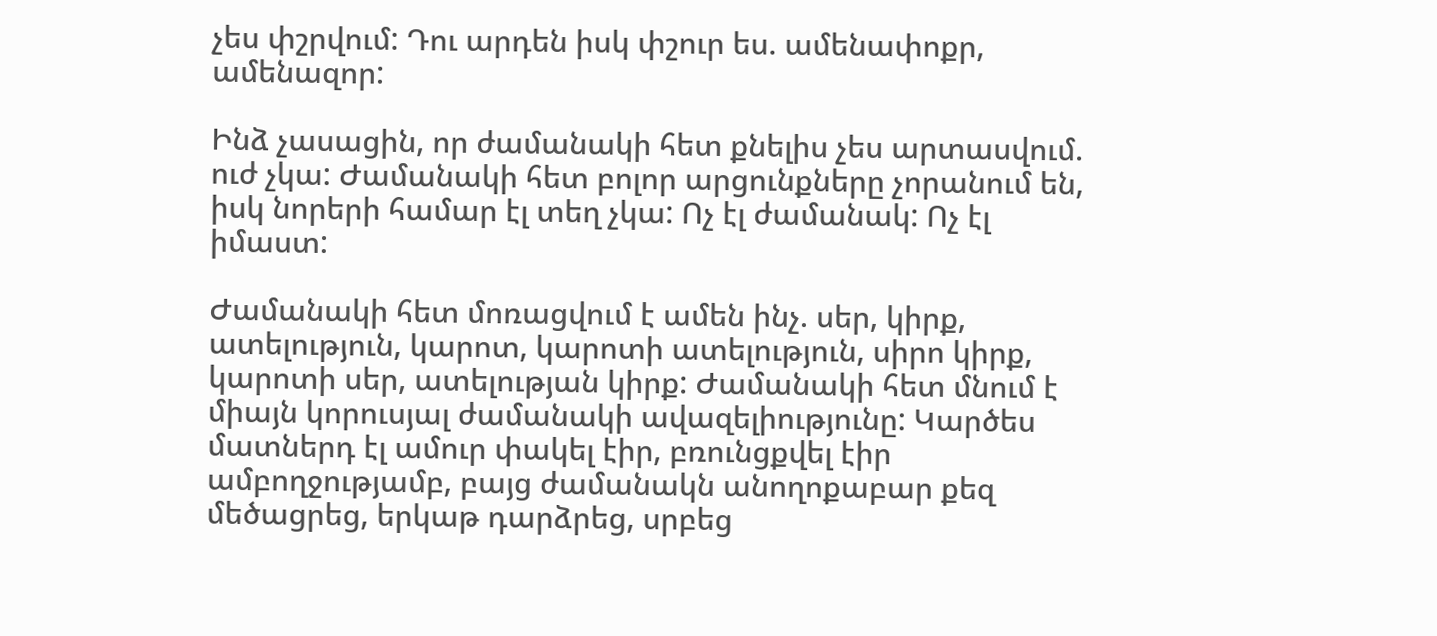չես փշրվում: Դու արդեն իսկ փշուր ես. ամենափոքր, ամենազոր:

Ինձ չասացին, որ ժամանակի հետ քնելիս չես արտասվում. ուժ չկա: Ժամանակի հետ բոլոր արցունքները չորանում են, իսկ նորերի համար էլ տեղ չկա: Ոչ էլ ժամանակ: Ոչ էլ իմաստ:

Ժամանակի հետ մոռացվում է ամեն ինչ. սեր, կիրք, ատելություն, կարոտ, կարոտի ատելություն, սիրո կիրք, կարոտի սեր, ատելության կիրք: Ժամանակի հետ մնում է միայն կորուսյալ ժամանակի ավազելիությունը: Կարծես մատներդ էլ ամուր փակել էիր, բռունցքվել էիր ամբողջությամբ, բայց ժամանակն անողոքաբար քեզ մեծացրեց, երկաթ դարձրեց, սրբեց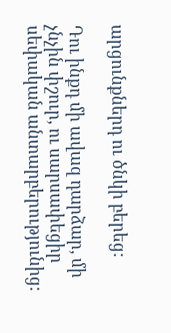արցունքներդ ու ծնկի բերեց:

Դու ինքդ մի ավազ դարձար, մի չնչին փշուր, ու սարսափեցիր սեփական անտարբերությունից: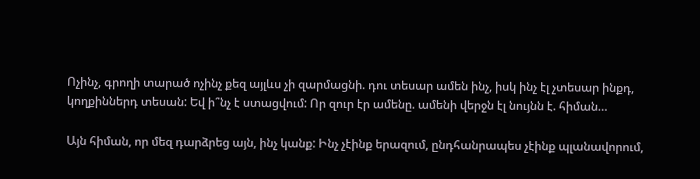Ոչինչ, գրողի տարած ոչինչ քեզ այլևս չի զարմացնի. դու տեսար ամեն ինչ, իսկ ինչ էլ չտեսար ինքդ, կողքիններդ տեսան: Եվ ի՞նչ է ստացվում: Որ զուր էր ամենը. ամենի վերջն էլ նույնն է. հիման…

Այն հիման, որ մեզ դարձրեց այն, ինչ կանք: Ինչ չէինք երազում, ընդհանրապես չէինք պլանավորում,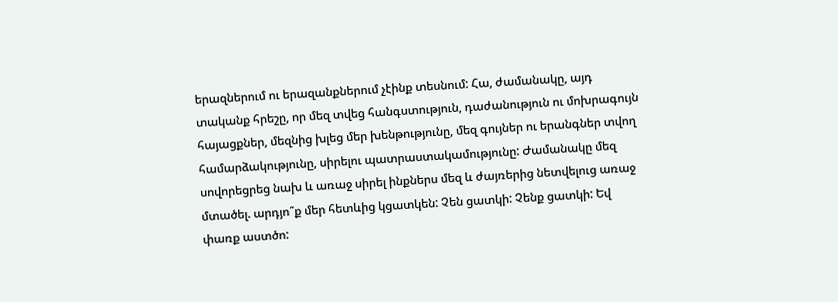երազներում ու երազանքներում չէինք տեսնում: Հա, ժամանակը, այդ տականք հրեշը, որ մեզ տվեց հանգստություն, դաժանություն ու մոխրագույն հայացքներ, մեզնից խլեց մեր խենթությունը, մեզ գույներ ու երանգներ տվող համարձակությունը, սիրելու պատրաստակամությունը: Ժամանակը մեզ սովորեցրեց նախ և առաջ սիրել ինքներս մեզ և ժայռերից նետվելուց առաջ մտածել. արդյո՞ք մեր հետևից կցատկեն: Չեն ցատկի: Չենք ցատկի: Եվ փառք աստծո: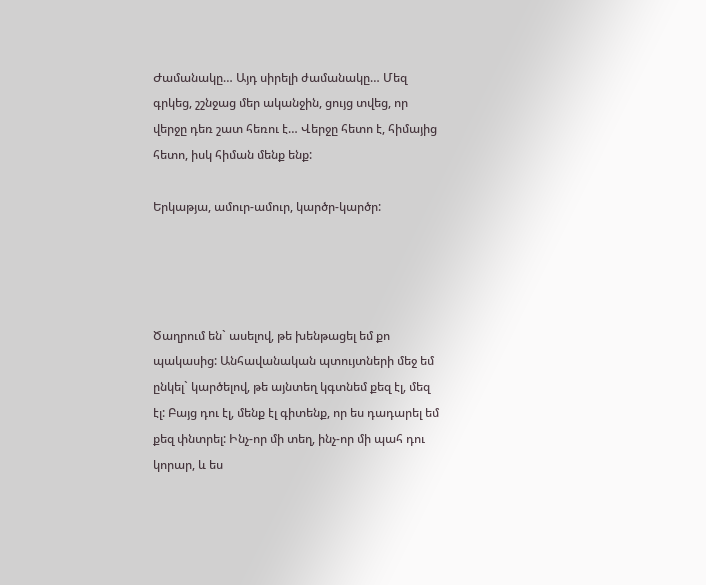Ժամանակը… Այդ սիրելի ժամանակը… Մեզ գրկեց, շշնջաց մեր ականջին, ցույց տվեց, որ վերջը դեռ շատ հեռու է… Վերջը հետո է, հիմայից հետո, իսկ հիման մենք ենք:

Երկաթյա, ամուր-ամուր, կարծր-կարծր:




Ծաղրում են` ասելով, թե խենթացել եմ քո պակասից: Անհավանական պտույտների մեջ եմ ընկել` կարծելով, թե այնտեղ կգտնեմ քեզ էլ, մեզ էլ: Բայց դու էլ, մենք էլ գիտենք, որ ես դադարել եմ քեզ փնտրել: Ինչ-որ մի տեղ, ինչ-որ մի պահ դու կորար, և ես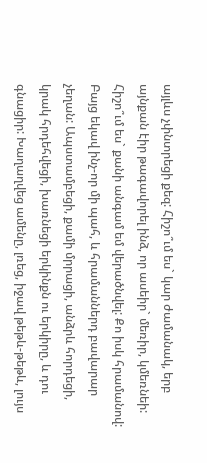այլևս չփնտրեցի քեզ: Հիշո՞ւմ ես` կար ժամանակ, երբ այնքան էիր թագավորել ինձ, որ ասեիր` մեռիր, կմեռնեի: Հիշո՞ւմ ես` քանի անգամ եմ վերածնվել: Քո իսկ հրամանով: Բայց եկավ ինչ-որ մի պահ, և հրամաններդ բավարար չեղան: Ապստամբեցի, քամի մրրացի, անձրև հորդեցի, կրակ հրդեհվեցի, խառնեցի երկինքն ու երկիրը, և դու գնացիր: Խաղաղվեց ամենը, լռեց, իջավ թեթև-թեթև, լույս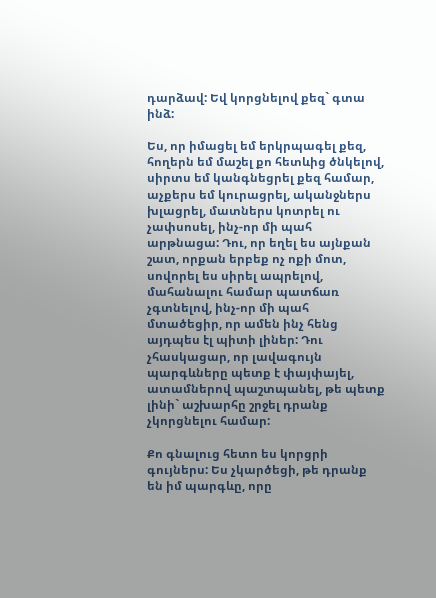դարձավ: Եվ կորցնելով քեզ` գտա ինձ:

Ես, որ իմացել եմ երկրպագել քեզ, հողերն եմ մաշել քո հետևից ծնկելով, սիրտս եմ կանգնեցրել քեզ համար, աչքերս եմ կուրացրել, ականջներս խլացրել, մատներս կոտրել ու չափսոսել, ինչ-որ մի պահ արթնացա: Դու, որ եղել ես այնքան շատ, որքան երբեք ոչ ոքի մոտ, սովորել ես սիրել ապրելով, մահանալու համար պատճառ չգտնելով, ինչ-որ մի պահ մտածեցիր, որ ամեն ինչ հենց այդպես էլ պիտի լիներ: Դու չհասկացար, որ լավագույն պարգևները պետք է փայփայել, ատամներով պաշտպանել, թե պետք լինի` աշխարհը շրջել դրանք չկորցնելու համար:

Քո գնալուց հետո ես կորցրի գույներս: Ես չկարծեցի, թե դրանք են իմ պարգևը, որը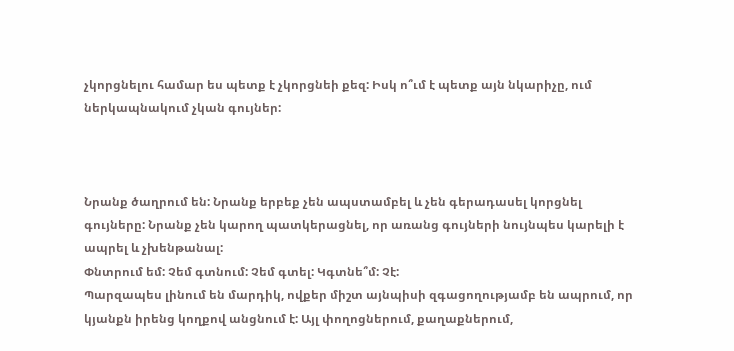չկորցնելու համար ես պետք է չկորցնեի քեզ: Իսկ ո՞ւմ է պետք այն նկարիչը, ում ներկապնակում չկան գույներ:



Նրանք ծաղրում են: Նրանք երբեք չեն ապստամբել և չեն գերադասել կորցնել գույները: Նրանք չեն կարող պատկերացնել, որ առանց գույների նույնպես կարելի է ապրել և չխենթանալ:
Փնտրում եմ: Չեմ գտնում: Չեմ գտել: Կգտնե՞մ: Չէ:
Պարզապես լինում են մարդիկ, ովքեր միշտ այնպիսի զգացողությամբ են ապրում, որ կյանքն իրենց կողքով անցնում է: Այլ փողոցներում, քաղաքներում,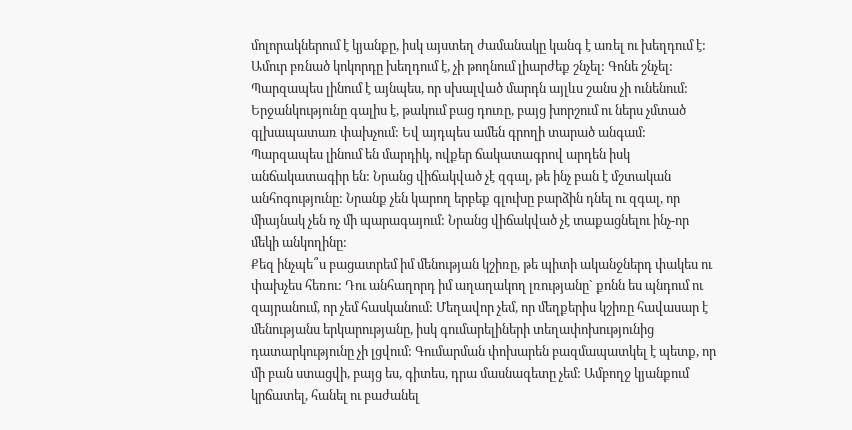մոլորակներում է կյանքը, իսկ այստեղ ժամանակը կանգ է առել ու խեղդում է: Ամուր բռնած կոկորդը խեղդում է, չի թողնում լիարժեք շնչել: Գոնե շնչել:
Պարզապես լինում է այնպես, որ սխալված մարդն այլևս շանս չի ունենում: Երջանկությունը գալիս է, թակում բաց դուռը, բայց խորշում ու ներս չմտած գլխապատառ փախչում: Եվ այդպես ամեն գրողի տարած անգամ:
Պարզապես լինում են մարդիկ, ովքեր ճակատագրով արդեն իսկ անճակատագիր են: Նրանց վիճակված չէ զգալ, թե ինչ բան է մշտական անհոգությունը: Նրանք չեն կարող երբեք գլուխը բարձին դնել ու զգալ, որ միայնակ չեն ոչ մի պարագայում: Նրանց վիճակված չէ տաքացնելու ինչ-որ մեկի անկողինը:
Քեզ ինչպե՞ս բացատրեմ իմ մենության կշիռը, թե պիտի ականջներդ փակես ու փախչես հեռու: Դու անհաղորդ իմ աղաղակող լռությանը` քոնն ես պնդում ու զայրանում, որ չեմ հասկանում: Մեղավոր չեմ, որ մեղքերիս կշիռը հավասար է մենությանս երկարությանը, իսկ գումարելիների տեղափոխությունից դատարկությունը չի լցվում: Գումարման փոխարեն բազմապատկել է պետք, որ մի բան ստացվի, բայց ես, գիտես, դրա մասնագետը չեմ: Ամբողջ կյանքում կրճատել, հանել ու բաժանել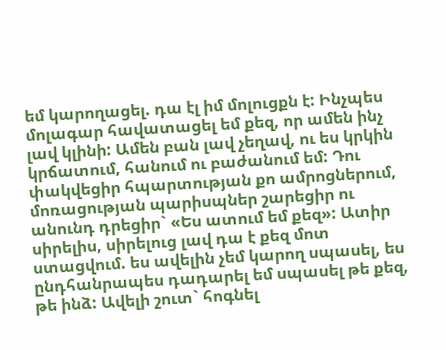եմ կարողացել. դա էլ իմ մոլուցքն է: Ինչպես մոլագար հավատացել եմ քեզ, որ ամեն ինչ լավ կլինի: Ամեն բան լավ չեղավ, ու ես կրկին կրճատում, հանում ու բաժանում եմ: Դու փակվեցիր հպարտության քո ամրոցներում, մոռացության պարիսպներ շարեցիր ու անունդ դրեցիր` «Ես ատում եմ քեզ»: Ատիր սիրելիս, սիրելուց լավ դա է քեզ մոտ ստացվում. ես ավելին չեմ կարող սպասել, ես ընդհանրապես դադարել եմ սպասել թե քեզ, թե ինձ: Ավելի շուտ` հոգնել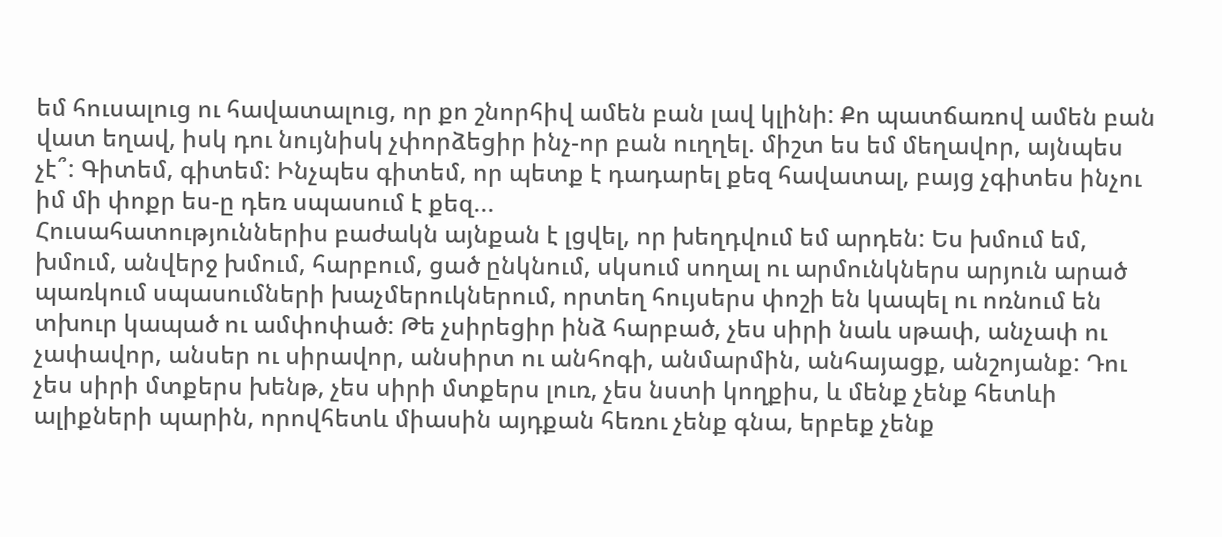եմ հուսալուց ու հավատալուց, որ քո շնորհիվ ամեն բան լավ կլինի: Քո պատճառով ամեն բան վատ եղավ, իսկ դու նույնիսկ չփորձեցիր ինչ-որ բան ուղղել. միշտ ես եմ մեղավոր, այնպես չէ՞: Գիտեմ, գիտեմ: Ինչպես գիտեմ, որ պետք է դադարել քեզ հավատալ, բայց չգիտես ինչու իմ մի փոքր ես-ը դեռ սպասում է քեզ...
Հուսահատություններիս բաժակն այնքան է լցվել, որ խեղդվում եմ արդեն: Ես խմում եմ, խմում, անվերջ խմում, հարբում, ցած ընկնում, սկսում սողալ ու արմունկներս արյուն արած պառկում սպասումների խաչմերուկներում, որտեղ հույսերս փոշի են կապել ու ոռնում են տխուր կապած ու ամփոփած: Թե չսիրեցիր ինձ հարբած, չես սիրի նաև սթափ, անչափ ու չափավոր, անսեր ու սիրավոր, անսիրտ ու անհոգի, անմարմին, անհայացք, անշոյանք: Դու չես սիրի մտքերս խենթ, չես սիրի մտքերս լուռ, չես նստի կողքիս, և մենք չենք հետևի ալիքների պարին, որովհետև միասին այդքան հեռու չենք գնա, երբեք չենք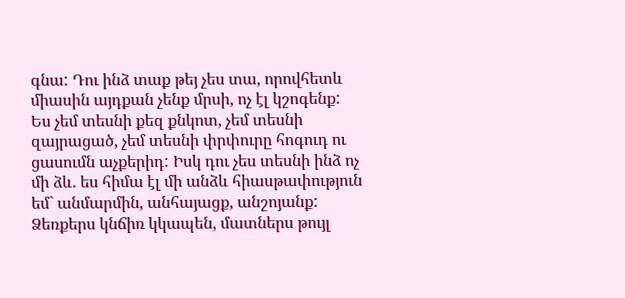գնա: Դու ինձ տաք թեյ չես տա, որովհետև միասին այդքան չենք մրսի, ոչ էլ կշոգենք: Ես չեմ տեսնի քեզ քնկոտ, չեմ տեսնի զայրացած, չեմ տեսնի փրփուրը հոգուդ ու ցասումն աչքերիդ: Իսկ դու չես տեսնի ինձ ոչ մի ձև. ես հիմա էլ մի անձև հիասթափություն եմ` անմարմին, անհայացք, անշոյանք: Ձեռքերս կնճիռ կկապեն, մատներս թույլ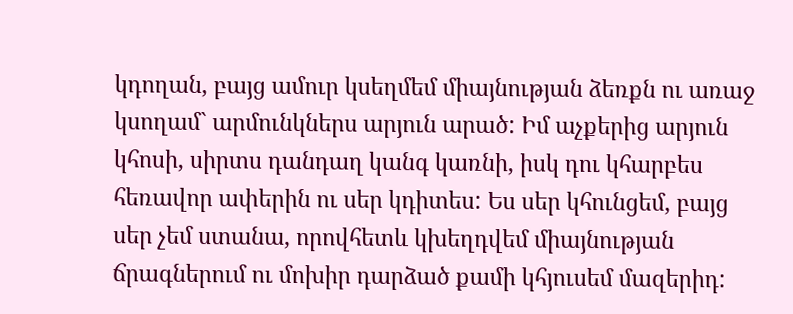կդողան, բայց ամուր կսեղմեմ միայնության ձեռքն ու առաջ կսողամ` արմունկներս արյուն արած: Իմ աչքերից արյուն կհոսի, սիրտս դանդաղ կանգ կառնի, իսկ դու կհարբես հեռավոր ափերին ու սեր կդիտես: Ես սեր կհունցեմ, բայց սեր չեմ ստանա, որովհետև կխեղդվեմ միայնության ճրագներում ու մոխիր դարձած քամի կհյուսեմ մազերիդ: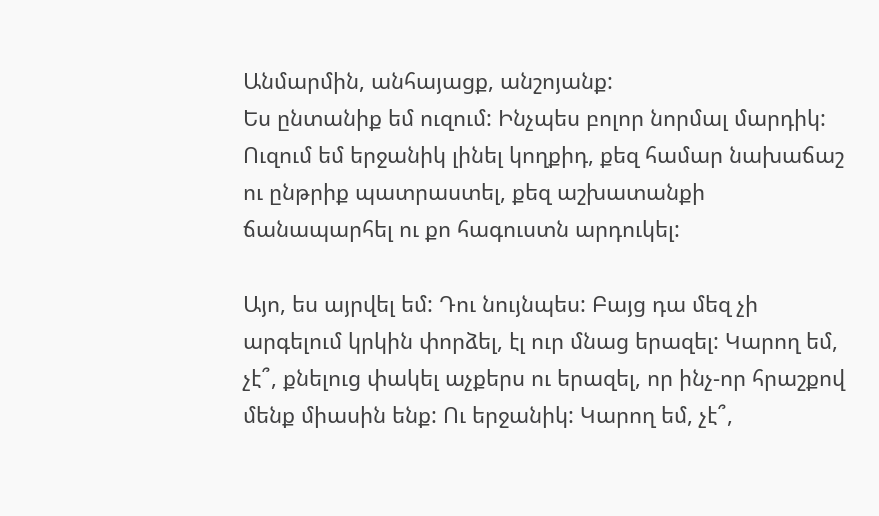Անմարմին, անհայացք, անշոյանք:
Ես ընտանիք եմ ուզում: Ինչպես բոլոր նորմալ մարդիկ: Ուզում եմ երջանիկ լինել կողքիդ, քեզ համար նախաճաշ ու ընթրիք պատրաստել, քեզ աշխատանքի ճանապարհել ու քո հագուստն արդուկել:

Այո, ես այրվել եմ: Դու նույնպես: Բայց դա մեզ չի արգելում կրկին փորձել, էլ ուր մնաց երազել: Կարող եմ, չէ՞, քնելուց փակել աչքերս ու երազել, որ ինչ-որ հրաշքով մենք միասին ենք: Ու երջանիկ: Կարող եմ, չէ՞,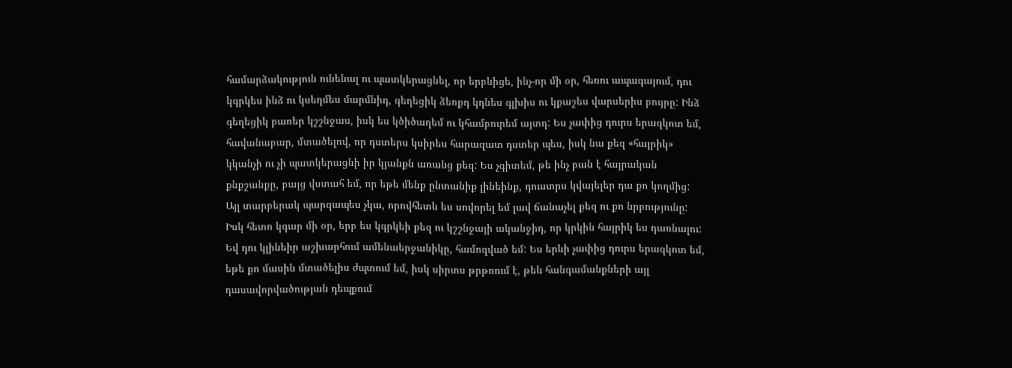համարձակություն ունենալ ու պատկերացնել, որ երբևիցե, ինչ-որ մի օր, հեռու ապագայում, դու կգրկես ինձ ու կսեղմես մարմնիդ, գեղեցիկ ձեռքդ կդնես գլխիս ու կքաշես վարսերիս բույրը: Ինձ գեղեցիկ բառեր կշշնջաս, իսկ ես կծիծաղեմ ու կհամբուրեմ այտդ: Ես չափից դուրս երազկոտ եմ, հավանաբար, մտածելով, որ դստերս կսիրես հարազատ դստեր պես, իսկ նա քեզ «հայրիկ» կկանչի ու չի պատկերացնի իր կյանքն առանց քեզ: Ես չգիտեմ, թե ինչ բան է հայրական քնքշանքը, բայց վստահ եմ, որ եթե մենք ընտանիք լինեինք, դուստրս կվայելեր դա քո կողմից: Այլ տարբերակ պարզապես չկա, որովհետև ես սովորել եմ լավ ճանաչել քեզ ու քո նրբությունը: Իսկ հետո կգար մի օր, երբ ես կգրկեի քեզ ու կշշնջայի ականջիդ, որ կրկին հայրիկ ես դառնալու: Եվ դու կլինեիր աշխարհում ամենաերջանիկը, համոզված եմ: Ես երևի չափից դուրս երազկոտ եմ, եթե քո մասին մտածելիս ժպտում եմ, իսկ սիրտս թրթռում է, թեև հանգամանքների այլ դասավորվածության դեպքում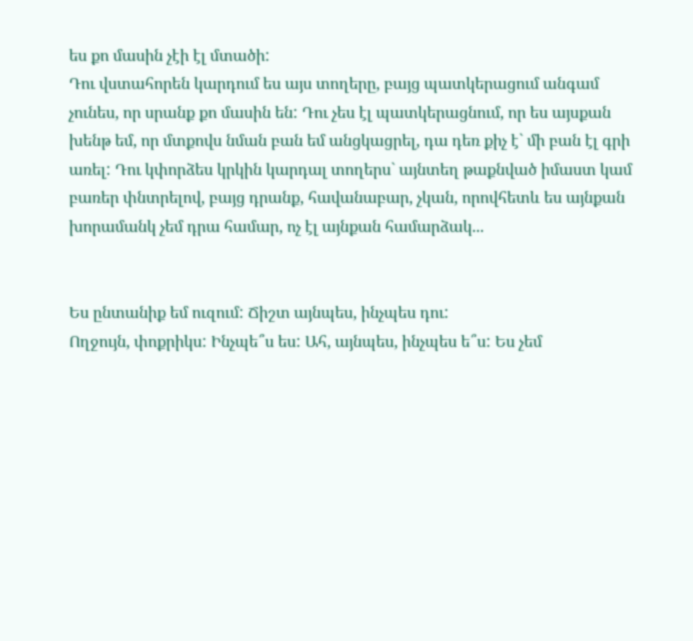ես քո մասին չէի էլ մտածի:
Դու վստահորեն կարդում ես այս տողերը, բայց պատկերացում անգամ չունես, որ սրանք քո մասին են: Դու չես էլ պատկերացնում, որ ես այսքան խենթ եմ, որ մտքովս նման բան եմ անցկացրել, դա դեռ քիչ է` մի բան էլ գրի առել: Դու կփորձես կրկին կարդալ տողերս` այնտեղ թաքնված իմաստ կամ բառեր փնտրելով, բայց դրանք, հավանաբար, չկան, որովհետև ես այնքան խորամանկ չեմ դրա համար, ոչ էլ այնքան համարձակ...


Ես ընտանիք եմ ուզում: Ճիշտ այնպես, ինչպես դու:
Ողջույն, փոքրիկս: Ինչպե՞ս ես: Ահ, այնպես, ինչպես ե՞ս: Ես չեմ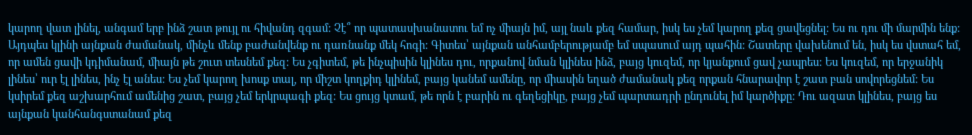կարող վատ լինել, անգամ երբ ինձ շատ թույլ ու հիվանդ զգամ: Չէ՞ որ պատասխանատու եմ ոչ միայն իմ, այլ նաև քեզ համար, իսկ ես չեմ կարող քեզ ցավեցնել: Ես ու դու մի մարմին ենք: Այդպես կլինի այնքան ժամանակ, մինչև մենք բաժանվենք ու դառնանք մեկ հոգի: Գիտես՝ այնքան անհամբերությամբ եմ սպասում այդ պահին: Շատերը վախենում են, իսկ ես վստահ եմ, որ ամեն ցավի կդիմանամ, միայն թե շուտ տեսնեմ քեզ: Ես չգիտեմ, թե ինչպիսին կլինես դու, որքանով նման կլինես ինձ, բայց կուզեմ, որ կյանքում ցավ չապրես: Ես կուզեմ, որ երջանիկ լինես՝ ուր էլ լինես, ինչ էլ անես: Ես չեմ կարող խոսք տալ, որ միշտ կողքիդ կլինեմ, բայց կանեմ ամենը, որ միասին եղած ժամանակ քեզ որքան հնարավոր է շատ բան սովորեցնեմ: Ես կսիրեմ քեզ աշխարհում ամենից շատ, բայց չեմ երկրպագի քեզ: Ես ցույց կտամ, թե որն է բարին ու գեղեցիկը, բայց չեմ պարտադրի ընդունել իմ կարծիքը: Դու ազատ կլինես, բայց ես այնքան կանհանգստանամ քեզ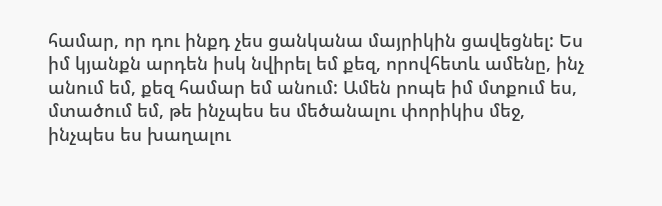համար, որ դու ինքդ չես ցանկանա մայրիկին ցավեցնել: Ես իմ կյանքն արդեն իսկ նվիրել եմ քեզ, որովհետև ամենը, ինչ անում եմ, քեզ համար եմ անում: Ամեն րոպե իմ մտքում ես, մտածում եմ, թե ինչպես ես մեծանալու փորիկիս մեջ, ինչպես ես խաղալու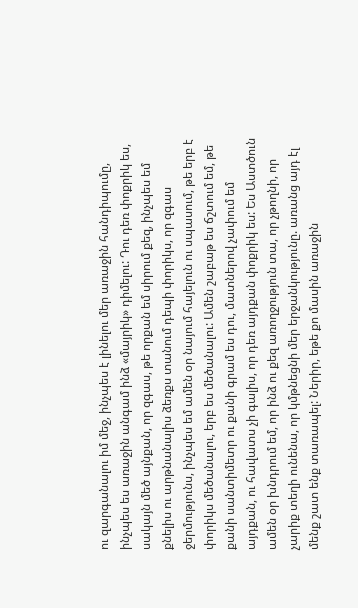ու զարգանալու իմ մեջ, ինչպես է լինելու մեր առաջին հանդիպումը, ինչպես ես առաջին անգամ ինձ «մայրիկ» դիմելու: Դու դեռ փոքրիկ ես, սակայն մեծ այնքան, որ զգաս, թե որքան եմ սիրում քեզ, ինչպես եմ քնելիս ու արթնանալիս ձեռքս տանում դեպի փորիկս, որ զգաս ջերմությունս, ինչպես եմ ամեն օր նայում հայելուն ու սպասում, թե երբ է փորիկս մեծանալու, երբ ես մեծանալու: Ամեն շաբաթ ես ճշտում եմ, թե քանի սանտիմետր ու քանի գրամ ես դու, մատներով չափում եմ այդքան, ու հավատս չի գալիս, որ դեռ այդքան փոքրիկ ես: Ես Աստծուն ամեն օր խնդրում եմ, որ ինձ ու քեզ առողջություն տա, որ չթողնի, որ չարիք տեղի ունենա, որ կմթնեցնի մեր երջանկությունը. առանց այդ էլ մենք շատ ենք տառապել: Ներիր, եթե քո մասին առաջին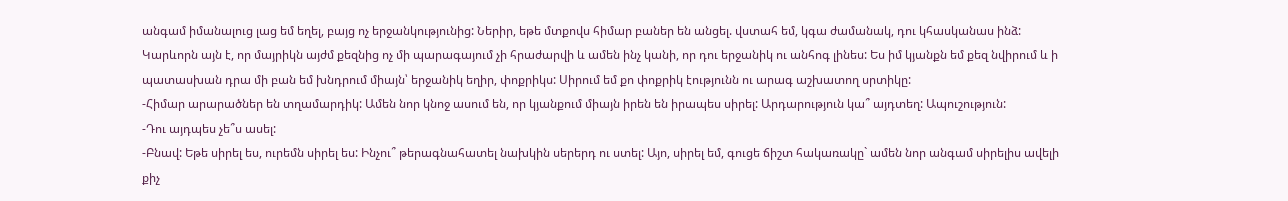անգամ իմանալուց լաց եմ եղել, բայց ոչ երջանկությունից: Ներիր, եթե մտքովս հիմար բաներ են անցել. վստահ եմ, կգա ժամանակ, դու կհասկանաս ինձ: Կարևորն այն է, որ մայրիկն այժմ քեզնից ոչ մի պարագայում չի հրաժարվի և ամեն ինչ կանի, որ դու երջանիկ ու անհոգ լինես: Ես իմ կյանքն եմ քեզ նվիրում և ի պատասխան դրա մի բան եմ խնդրում միայն՝ երջանիկ եղիր, փոքրիկս: Սիրում եմ քո փոքրիկ էությունն ու արագ աշխատող սրտիկը:
-Հիմար արարածներ են տղամարդիկ: Ամեն նոր կնոջ ասում են, որ կյանքում միայն իրեն են իրապես սիրել: Արդարություն կա՞ այդտեղ: Ապուշություն:
-Դու այդպես չե՞ս ասել:
-Բնավ: Եթե սիրել ես, ուրեմն սիրել ես: Ինչու՞ թերագնահատել նախկին սերերդ ու ստել: Այո, սիրել եմ, գուցե ճիշտ հակառակը` ամեն նոր անգամ սիրելիս ավելի քիչ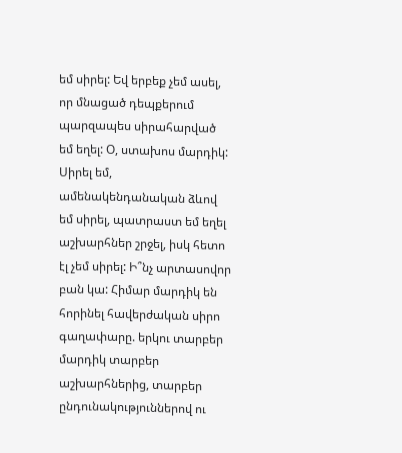եմ սիրել: Եվ երբեք չեմ ասել, որ մնացած դեպքերում պարզապես սիրահարված եմ եղել: Օ, ստախոս մարդիկ: Սիրել եմ, ամենակենդանական ձևով եմ սիրել, պատրաստ եմ եղել աշխարհներ շրջել, իսկ հետո էլ չեմ սիրել: Ի՞նչ արտասովոր բան կա: Հիմար մարդիկ են հորինել հավերժական սիրո գաղափարը. երկու տարբեր մարդիկ տարբեր աշխարհներից, տարբեր ընդունակություններով ու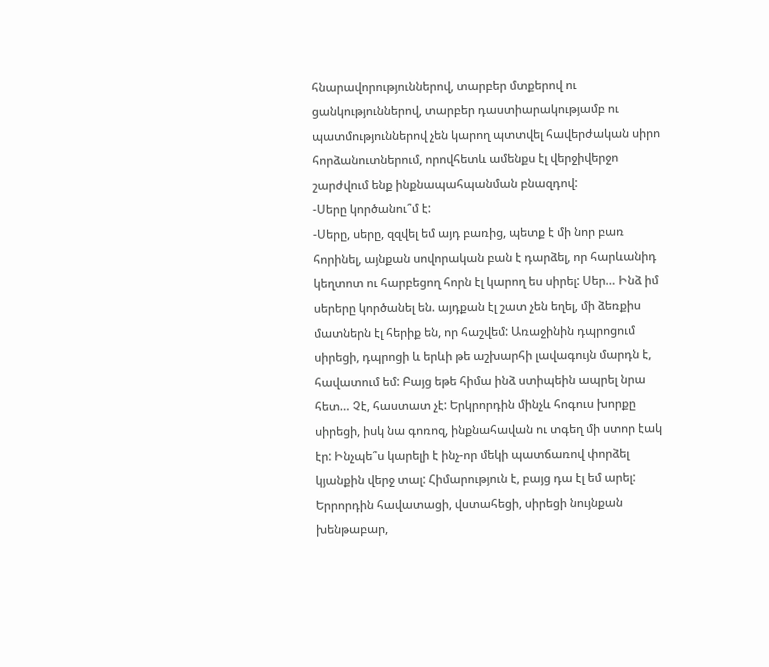հնարավորություններով, տարբեր մտքերով ու ցանկություններով, տարբեր դաստիարակությամբ ու պատմություններով չեն կարող պտտվել հավերժական սիրո հորձանուտներում, որովհետև ամենքս էլ վերջիվերջո շարժվում ենք ինքնապահպանման բնազդով:
-Սերը կործանու՞մ է:
-Սերը, սերը, զզվել եմ այդ բառից, պետք է մի նոր բառ հորինել, այնքան սովորական բան է դարձել, որ հարևանիդ կեղտոտ ու հարբեցող հորն էլ կարող ես սիրել: Սեր… Ինձ իմ սերերը կործանել են. այդքան էլ շատ չեն եղել, մի ձեռքիս մատներն էլ հերիք են, որ հաշվեմ: Առաջինին դպրոցում սիրեցի, դպրոցի և երևի թե աշխարհի լավագույն մարդն է, հավատում եմ: Բայց եթե հիմա ինձ ստիպեին ապրել նրա հետ… Չէ, հաստատ չէ: Երկրորդին մինչև հոգուս խորքը սիրեցի, իսկ նա գոռոզ, ինքնահավան ու տգեղ մի ստոր էակ էր: Ինչպե՞ս կարելի է ինչ-որ մեկի պատճառով փորձել կյանքին վերջ տալ: Հիմարություն է, բայց դա էլ եմ արել: Երրորդին հավատացի, վստահեցի, սիրեցի նույնքան խենթաբար,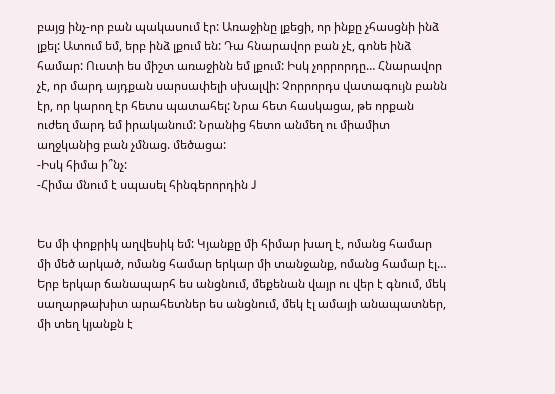բայց ինչ-որ բան պակասում էր: Առաջինը լքեցի, որ ինքը չհասցնի ինձ լքել: Ատում եմ, երբ ինձ լքում են: Դա հնարավոր բան չէ, գոնե ինձ համար: Ուստի ես միշտ առաջինն եմ լքում: Իսկ չորրորդը… Հնարավոր չէ, որ մարդ այդքան սարսափելի սխալվի: Չորրորդս վատագույն բանն էր, որ կարող էր հետս պատահել: Նրա հետ հասկացա, թե որքան ուժեղ մարդ եմ իրականում: Նրանից հետո անմեղ ու միամիտ աղջկանից բան չմնաց. մեծացա:
-Իսկ հիմա ի՞նչ:
-Հիմա մնում է սպասել հինգերորդին J


Ես մի փոքրիկ աղվեսիկ եմ: Կյանքը մի հիմար խաղ է, ոմանց համար մի մեծ արկած, ոմանց համար երկար մի տանջանք, ոմանց համար էլ… Երբ երկար ճանապարհ ես անցնում, մեքենան վայր ու վեր է գնում, մեկ սաղարթախիտ արահետներ ես անցնում, մեկ էլ ամայի անապատներ, մի տեղ կյանքն է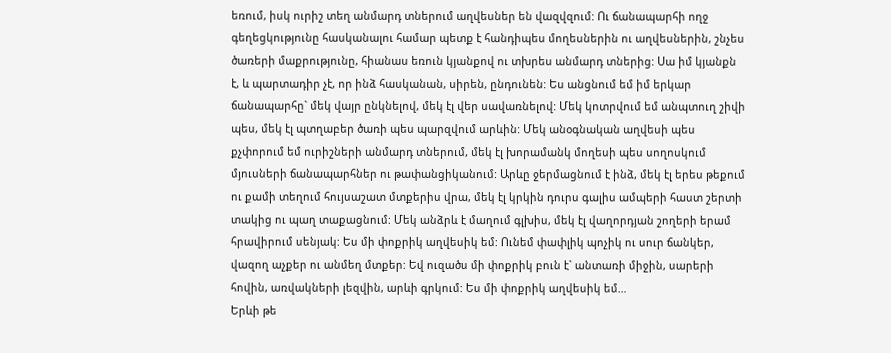եռում, իսկ ուրիշ տեղ անմարդ տներում աղվեսներ են վազվզում: Ու ճանապարհի ողջ գեղեցկությունը հասկանալու համար պետք է հանդիպես մողեսներին ու աղվեսներին, շնչես ծառերի մաքրությունը, հիանաս եռուն կյանքով ու տխրես անմարդ տներից: Սա իմ կյանքն է, և պարտադիր չէ, որ ինձ հասկանան, սիրեն, ընդունեն: Ես անցնում եմ իմ երկար ճանապարհը` մեկ վայր ընկնելով, մեկ էլ վեր սավառնելով: Մեկ կոտրվում եմ անպտուղ շիվի պես, մեկ էլ պտղաբեր ծառի պես պարզվում արևին: Մեկ անօգնական աղվեսի պես քչփորում եմ ուրիշների անմարդ տներում, մեկ էլ խորամանկ մողեսի պես սողոսկում մյուսների ճանապարհներ ու թափանցիկանում: Արևը ջերմացնում է ինձ, մեկ էլ երես թեքում ու քամի տեղում հույսաշատ մտքերիս վրա, մեկ էլ կրկին դուրս գալիս ամպերի հաստ շերտի տակից ու պաղ տաքացնում: Մեկ անձրև է մաղում գլխիս, մեկ էլ վաղորդյան շողերի երամ հրավիրում սենյակ: Ես մի փոքրիկ աղվեսիկ եմ: Ունեմ փափլիկ պոչիկ ու սուր ճանկեր, վազող աչքեր ու անմեղ մտքեր: Եվ ուզածս մի փոքրիկ բուն է` անտառի միջին, սարերի հովին, առվակների լեզվին, արևի գրկում: Ես մի փոքրիկ աղվեսիկ եմ…
Երևի թե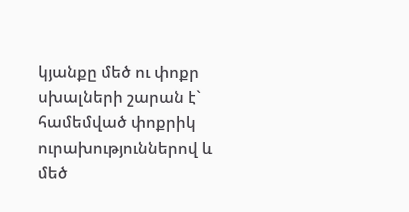կյանքը մեծ ու փոքր սխալների շարան է` համեմված փոքրիկ ուրախություններով և մեծ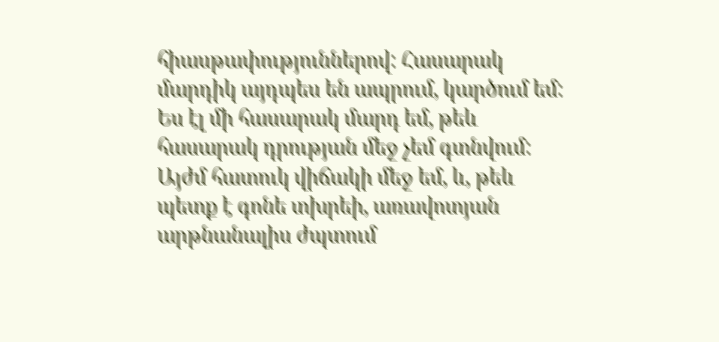հիասթափություններով: Հասարակ մարդիկ այդպես են ապրում, կարծում եմ: Ես էլ մի հասարակ մարդ եմ, թեև հասարակ դրության մեջ չեմ գտնվում: Այժմ հատուկ վիճակի մեջ եմ, և, թեև պետք է գոնե տխրեի, առավոտյան արթնանալիս ժպտում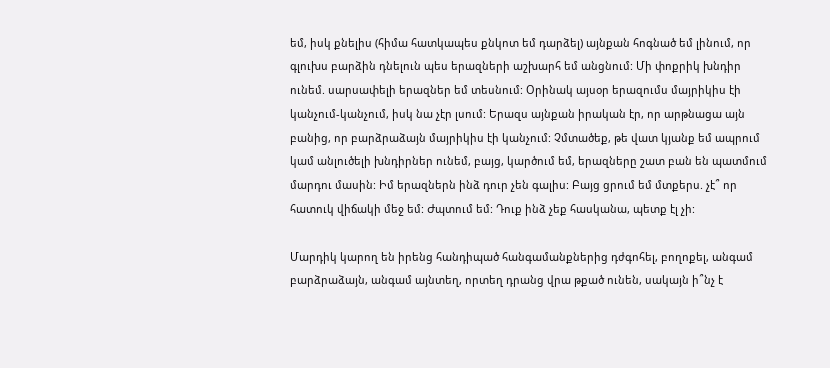եմ, իսկ քնելիս (հիմա հատկապես քնկոտ եմ դարձել) այնքան հոգնած եմ լինում, որ գլուխս բարձին դնելուն պես երազների աշխարհ եմ անցնում: Մի փոքրիկ խնդիր ունեմ. սարսափելի երազներ եմ տեսնում: Օրինակ այսօր երազումս մայրիկիս էի կանչում-կանչում, իսկ նա չէր լսում: Երազս այնքան իրական էր, որ արթնացա այն բանից, որ բարձրաձայն մայրիկիս էի կանչում: Չմտածեք, թե վատ կյանք եմ ապրում կամ անլուծելի խնդիրներ ունեմ, բայց, կարծում եմ, երազները շատ բան են պատմում մարդու մասին: Իմ երազներն ինձ դուր չեն գալիս: Բայց ցրում եմ մտքերս. չէ՞ որ  հատուկ վիճակի մեջ եմ: Ժպտում եմ: Դուք ինձ չեք հասկանա, պետք էլ չի:

Մարդիկ կարող են իրենց հանդիպած հանգամանքներից դժգոհել, բողոքել, անգամ բարձրաձայն, անգամ այնտեղ, որտեղ դրանց վրա թքած ունեն, սակայն ի՞նչ է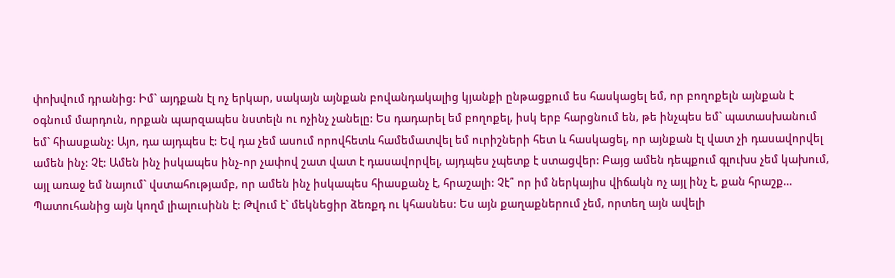փոխվում դրանից: Իմ` այդքան էլ ոչ երկար, սակայն այնքան բովանդակալից կյանքի ընթացքում ես հասկացել եմ, որ բողոքելն այնքան է օգնում մարդուն, որքան պարզապես նստելն ու ոչինչ չանելը: Ես դադարել եմ բողոքել, իսկ երբ հարցնում են, թե ինչպես եմ` պատասխանում եմ` հիասքանչ: Այո, դա այդպես է: Եվ դա չեմ ասում որովհետև համեմատվել եմ ուրիշների հետ և հասկացել, որ այնքան էլ վատ չի դասավորվել ամեն ինչ: Չէ: Ամեն ինչ իսկապես ինչ-որ չափով շատ վատ է դասավորվել, այդպես չպետք է ստացվեր: Բայց ամեն դեպքում գլուխս չեմ կախում, այլ առաջ եմ նայում` վստահությամբ, որ ամեն ինչ իսկապես հիասքանչ է, հրաշալի: Չէ՞ որ իմ ներկայիս վիճակն ոչ այլ ինչ է, քան հրաշք…
Պատուհանից այն կողմ լիալուսինն է: Թվում է` մեկնեցիր ձեռքդ ու կհասնես: Ես այն քաղաքներում չեմ, որտեղ այն ավելի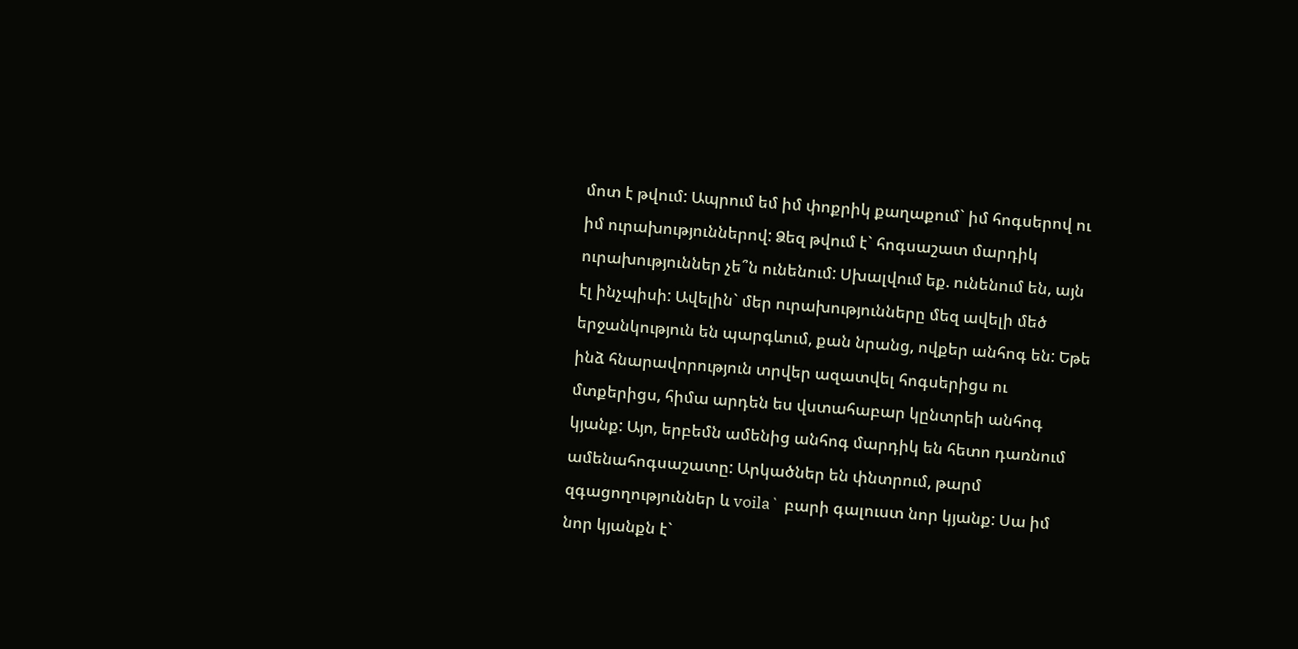մոտ է թվում: Ապրում եմ իմ փոքրիկ քաղաքում` իմ հոգսերով ու իմ ուրախություններով: Ձեզ թվում է` հոգսաշատ մարդիկ ուրախություններ չե՞ն ունենում: Սխալվում եք. ունենում են, այն էլ ինչպիսի: Ավելին` մեր ուրախությունները մեզ ավելի մեծ երջանկություն են պարգևում, քան նրանց, ովքեր անհոգ են: Եթե ինձ հնարավորություն տրվեր ազատվել հոգսերիցս ու մտքերիցս, հիմա արդեն ես վստահաբար կընտրեի անհոգ կյանք: Այո, երբեմն ամենից անհոգ մարդիկ են հետո դառնում ամենահոգսաշատը: Արկածներ են փնտրում, թարմ զգացողություններ և voila` բարի գալուստ նոր կյանք: Սա իմ նոր կյանքն է`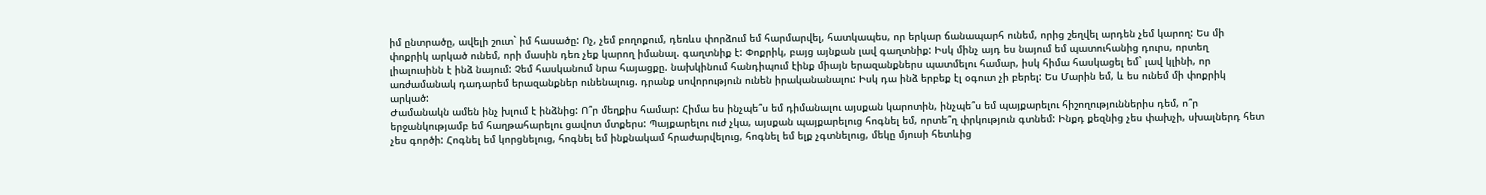իմ ընտրածը, ավելի շուտ` իմ հասածը: Ոչ, չեմ բողոքում, դեռևս փորձում եմ հարմարվել, հատկապես, որ երկար ճանապարհ ունեմ, որից շեղվել արդեն չեմ կարող: Ես մի փոքրիկ արկած ունեմ, որի մասին դեռ չեք կարող իմանալ. գաղտնիք է: Փոքրիկ, բայց այնքան լավ գաղտնիք: Իսկ մինչ այդ ես նայում եմ պատուհանից դուրս, որտեղ լիալուսինն է ինձ նայում: Չեմ հասկանում նրա հայացքը. նախկինում հանդիպում էինք միայն երազանքներս պատմելու համար, իսկ հիմա հասկացել եմ` լավ կլինի, որ առժամանակ դադարեմ երազանքներ ունենալուց. դրանք սովորություն ունեն իրականանալու: Իսկ դա ինձ երբեք էլ օգուտ չի բերել: Ես Մարին եմ, և ես ունեմ մի փոքրիկ արկած:
Ժամանակն ամեն ինչ խլում է ինձնից: Ո՞ր մեղքիս համար: Հիմա ես ինչպե՞ս եմ դիմանալու այսքան կարոտին, ինչպե՞ս եմ պայքարելու հիշողություններիս դեմ, ո՞ր երջանկությամբ եմ հաղթահարելու ցավոտ մտքերս: Պայքարելու ուժ չկա, այսքան պայքարելուց հոգնել եմ, որտե՞ղ փրկություն գտնեմ: Ինքդ քեզնից չես փախչի, սխալներդ հետ չես գործի: Հոգնել եմ կորցնելուց, հոգնել եմ ինքնակամ հրաժարվելուց, հոգնել եմ ելք չգտնելուց, մեկը մյուսի հետևից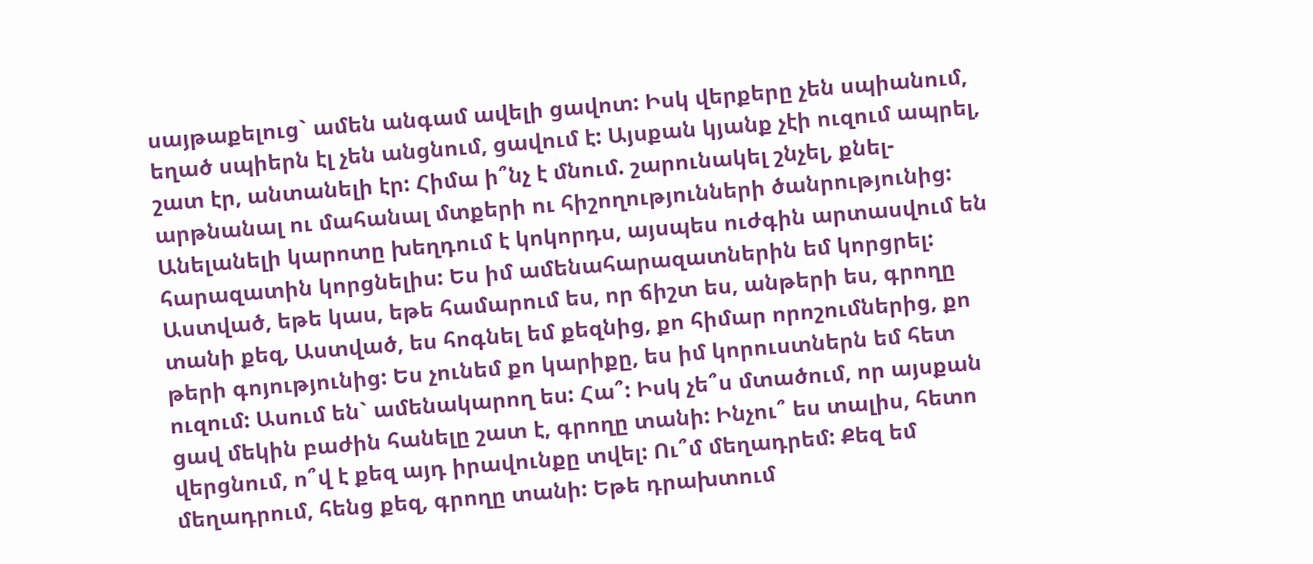սայթաքելուց` ամեն անգամ ավելի ցավոտ: Իսկ վերքերը չեն սպիանում, եղած սպիերն էլ չեն անցնում, ցավում է: Այսքան կյանք չէի ուզում ապրել, շատ էր, անտանելի էր: Հիմա ի՞նչ է մնում. շարունակել շնչել, քնել-արթնանալ ու մահանալ մտքերի ու հիշողությունների ծանրությունից: Անելանելի կարոտը խեղդում է կոկորդս, այսպես ուժգին արտասվում են հարազատին կորցնելիս: Ես իմ ամենահարազատներին եմ կորցրել: Աստված, եթե կաս, եթե համարում ես, որ ճիշտ ես, անթերի ես, գրողը տանի քեզ, Աստված, ես հոգնել եմ քեզնից, քո հիմար որոշումներից, քո թերի գոյությունից: Ես չունեմ քո կարիքը, ես իմ կորուստներն եմ հետ ուզում: Ասում են` ամենակարող ես: Հա՞: Իսկ չե՞ս մտածում, որ այսքան ցավ մեկին բաժին հանելը շատ է, գրողը տանի: Ինչու՞ ես տալիս, հետո վերցնում, ո՞վ է քեզ այդ իրավունքը տվել: Ու՞մ մեղադրեմ: Քեզ եմ մեղադրում, հենց քեզ, գրողը տանի: Եթե դրախտում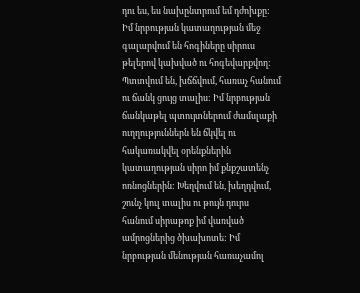դու ես, ես նախընտրում եմ դժոխքը:
Իմ նրբության կատաղության մեջ գալարվում են հոգիները սիրուս թելերով կախված ու հոգեվարքվող: Պտտվում են, խճճվում, հառաչ հանում ու ճանկ ցույց տալիս: Իմ նրբության ճանկաթել պտույտներում ժամսլաքի ուղղություններն են ճկվել ու հակառակվել օրենքներին կատաղության սիրո իմ քնքշատենչ ոռնոցներին: Խեղվում են, խեղդվում, շունչ կուլ տալիս ու թույն դուրս հանում սիրաթոք իմ վառված ամրոցներից ծխախոտե: Իմ նրբության մենության հառաչամոլ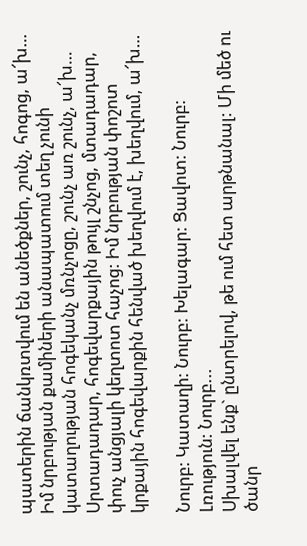պատերին ճանկռտվում են անեծքներ, շունչ, հոգոց, ա՜խ… Իմ նրբության քամիների անապատում տեղ չունի կատաղության հոգեկանչ մռնչոցը, շունչ առ շունչ, ա՜խ… Սրտադադար, հոգեվարքային թույլ շնչոց, մտադադար, փուչ անցյալի կեղտոտ հաչոց: Իմ նրբության փոշոտ կրքային հոգեվարքին հենված խեղվում է, խեղվում, ա՜խ…

Նուրբ: Կատաղի: Նուրբ: Խելագար: Ցավոտ: Նուրբ: Լռություն: Նուրբ...
Սխալվել ենք` ընտրելով, թե ում հետ արթնանալ: Մի մեծ ու ծանր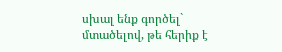սխալ ենք գործել` մտածելով, թե հերիք է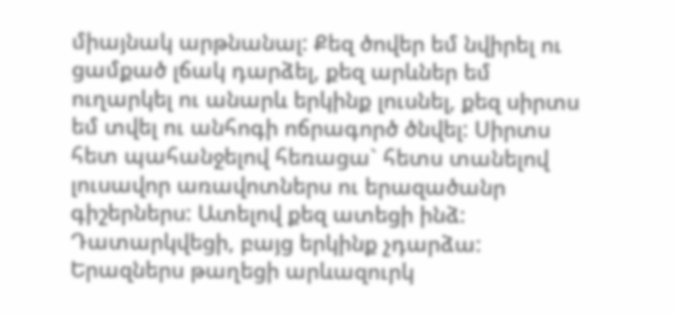միայնակ արթնանալ: Քեզ ծովեր եմ նվիրել ու ցամքած լճակ դարձել, քեզ արևներ եմ ուղարկել ու անարև երկինք լուսնել, քեզ սիրտս եմ տվել ու անհոգի ոճրագործ ծնվել: Սիրտս հետ պահանջելով հեռացա` հետս տանելով լուսավոր առավոտներս ու երազածանր գիշերներս: Ատելով քեզ ատեցի ինձ: Դատարկվեցի, բայց երկինք չդարձա: Երազներս թաղեցի արևազուրկ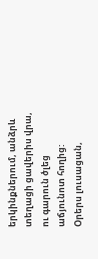երկինքներում, անձրև տեղացի ցավերիս վրա, ու գարուն ծլեց աճյունոտ հողից: Օրերս լուսացան,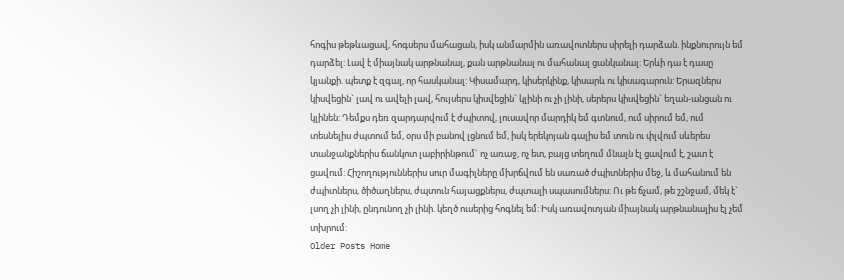հոգիս թեթևացավ, հոգսերս մահացան, իսկ անմարմին առավոտներս սիրելի դարձան. ինքնուրույն եմ դարձել: Լավ է միայնակ արթնանալ, քան արթնանալ ու մահանալ ցանկանալ: Երևի դա է դասը կյանքի. պետք է զգալ, որ հասկանալ: Կիսամարդ, կիսերկինք, կիսարև ու կիսագարուն: Երազներս կիսվեցին` լավ ու ավելի լավ, հույսերս կիսվեցին` կլինի ու չի լինի, սերերս կիսվեցին` եղան-անցան ու կլինեն: Դեմքս դեռ զարդարվում է ժպիտով, լուսավոր մարդիկ եմ գտնում, ում սիրում եմ, ում տեսնելիս ժպտում եմ, օրս մի բանով լցնում եմ, իսկ երեկոյան գալիս եմ տուն ու փլվում սևերես տանջանքներիս ճանկոտ լաբիրինթում` ոչ առաջ, ոչ ետ, բայց տեղում մնալն էլ ցավում է, շատ է ցավում: Հիշողություններիս սուր մագիլները մխրճվում են սառած ժպիտներիս մեջ, և մահանում են ժպիտներս, ծիծաղներս, ժպտուն հայացքներս, ժպտալի սպասումներս: Ու թե ճչամ, թե շշնջամ, մեկ է` լսող չի լինի, ընդունող չի լինի. կեղծ ուսերից հոգնել եմ: Իսկ առավոտյան միայնակ արթնանալիս էլ չեմ տխրում:
Older Posts Home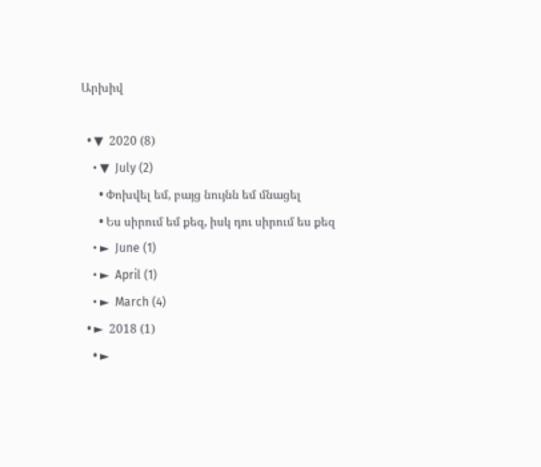Արխիվ

  • ▼  2020 (8)
    • ▼  July (2)
      • Փոխվել եմ, բայց նույնն եմ մնացել
      • Ես սիրում եմ քեզ, իսկ դու սիրում ես քեզ
    • ►  June (1)
    • ►  April (1)
    • ►  March (4)
  • ►  2018 (1)
    • ►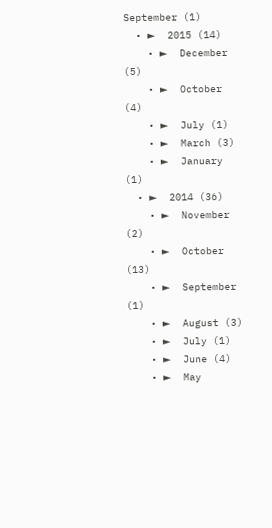September (1)
  • ►  2015 (14)
    • ►  December (5)
    • ►  October (4)
    • ►  July (1)
    • ►  March (3)
    • ►  January (1)
  • ►  2014 (36)
    • ►  November (2)
    • ►  October (13)
    • ►  September (1)
    • ►  August (3)
    • ►  July (1)
    • ►  June (4)
    • ►  May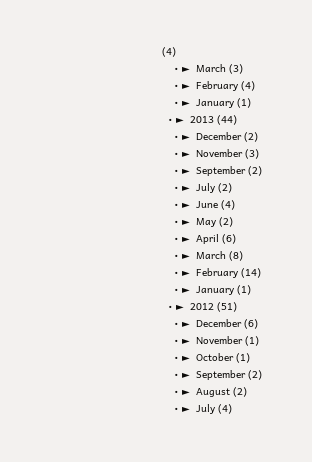(4)
    • ►  March (3)
    • ►  February (4)
    • ►  January (1)
  • ►  2013 (44)
    • ►  December (2)
    • ►  November (3)
    • ►  September (2)
    • ►  July (2)
    • ►  June (4)
    • ►  May (2)
    • ►  April (6)
    • ►  March (8)
    • ►  February (14)
    • ►  January (1)
  • ►  2012 (51)
    • ►  December (6)
    • ►  November (1)
    • ►  October (1)
    • ►  September (2)
    • ►  August (2)
    • ►  July (4)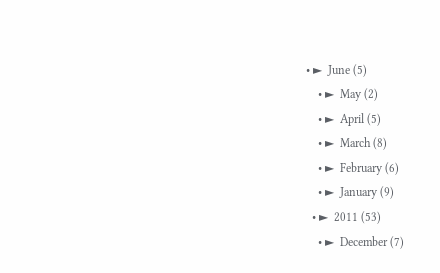• ►  June (5)
    • ►  May (2)
    • ►  April (5)
    • ►  March (8)
    • ►  February (6)
    • ►  January (9)
  • ►  2011 (53)
    • ►  December (7)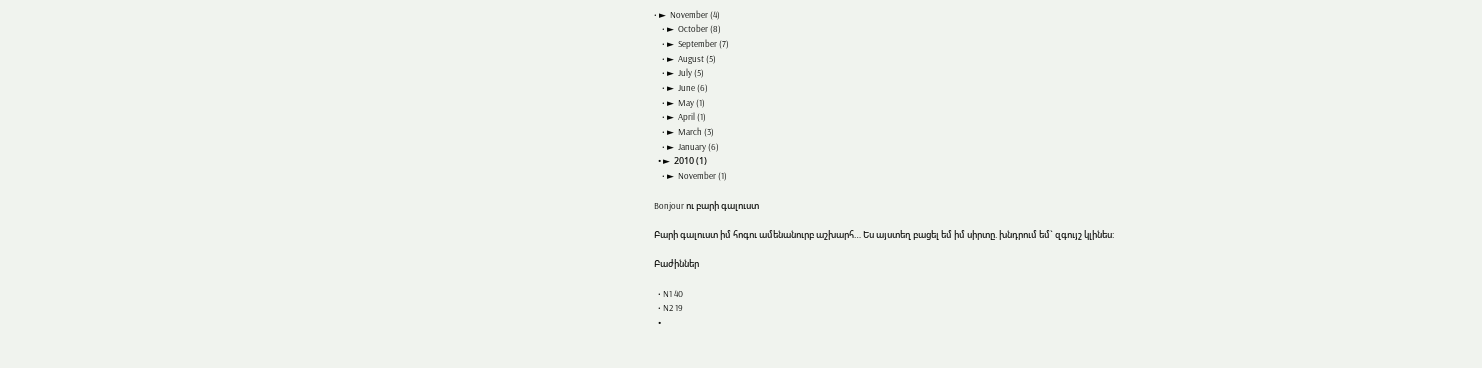• ►  November (4)
    • ►  October (8)
    • ►  September (7)
    • ►  August (5)
    • ►  July (5)
    • ►  June (6)
    • ►  May (1)
    • ►  April (1)
    • ►  March (3)
    • ►  January (6)
  • ►  2010 (1)
    • ►  November (1)

Bonjour ու բարի գալուստ

Բարի գալուստ իմ հոգու ամենանուրբ աշխարհ… Ես այստեղ բացել եմ իմ սիրտը. խնդրում եմ` զգույշ կլինես:

Բաժիններ

  • N1 40
  • N2 19
  •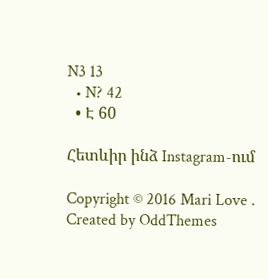N3 13
  • N? 42
  • Է 60

Հետևիր ինձ Instagram-ում

Copyright © 2016 Mari Love . Created by OddThemes